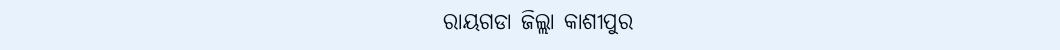ରାୟଗଡା ଜିଲ୍ଲା କାଶୀପୁର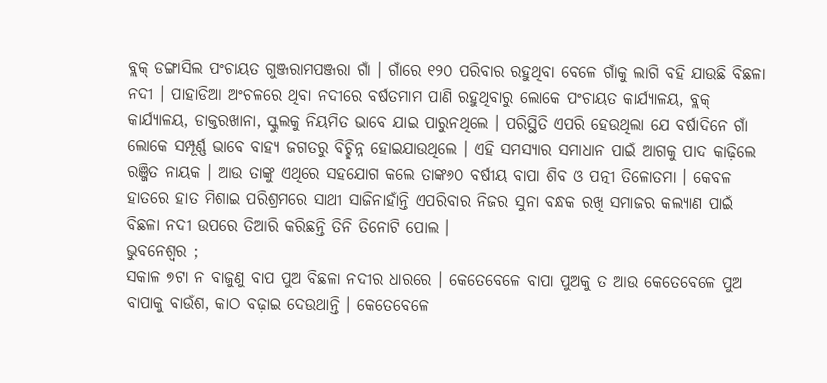ବ୍ଲକ୍ ଡଙ୍ଗାସିଲ ପଂଚାୟତ ଗୁଞ୍ଜରାମପଞ୍ଜରା ଗାଁ । ଗାଁରେ ୧୨୦ ପରିବାର ରହୁଥିବା ବେଳେ ଗାଁକୁ ଲାଗି ବହି ଯାଉଛି ବିଛଳା ନଦୀ । ପାହାଡିଆ ଅଂଚଳରେ ଥିବା ନଦୀରେ ବର୍ଷତମାମ ପାଣି ରହୁଥିବାରୁ ଲୋକେ ପଂଚାୟତ କାର୍ଯ୍ୟାଳୟ, ବ୍ଲକ୍ କାର୍ଯ୍ୟାଳୟ, ଡାକ୍ତରଖାନା, ସ୍କୁଲକୁ ନିୟମିତ ଭାବେ ଯାଇ ପାରୁନଥିଲେ । ପରିସ୍ଥିତି ଏପରି ହେଉଥିଲା ଯେ ବର୍ଷାଦିନେ ଗାଁ ଲୋକେ ସମ୍ପୂର୍ଣ୍ଣ ଭାବେ ବାହ୍ୟ ଜଗତରୁ ବିଚ୍ଛିନ୍ନ ହୋଇଯାଉଥିଲେ । ଏହି ସମସ୍ୟାର ସମାଧାନ ପାଇଁ ଆଗକୁ ପାଦ କାଢ଼ିଲେ ରଞ୍ଜିତ ନାୟକ । ଆଉ ତାଙ୍କୁ ଏଥିରେ ସହଯୋଗ କଲେ ତାଙ୍କ୬୦ ବର୍ଷୀୟ ବାପା ଶିବ ଓ ପତ୍ନୀ ତିଳୋତମା । କେବଳ ହାତରେ ହାତ ମିଶାଇ ପରିଶ୍ରମରେ ସାଥୀ ସାଜିନାହାଁନ୍ତି ଏପରିବାର ନିଜର ସୁନା ବନ୍ଧକ ରଖି ସମାଜର କଲ୍ୟାଣ ପାଇଁ ବିଛଳା ନଦୀ ଉପରେ ତିଆରି କରିଛନ୍ତି ତିନି ତିନୋଟି ପୋଲ ।
ଭୁବନେଶ୍ୱର ;
ସକାଳ ୭ଟା ନ ବାଜୁଣୁ ବାପ ପୁଅ ବିଛଳା ନଦୀର ଧାରରେ । କେତେବେଳେ ବାପା ପୁଅକୁ ତ ଆଉ କେତେବେଳେ ପୁଅ ବାପାକୁ ବାଉଁଶ, କାଠ ବଢ଼ାଇ ଦେଉଥାନ୍ତି । କେତେବେଳେ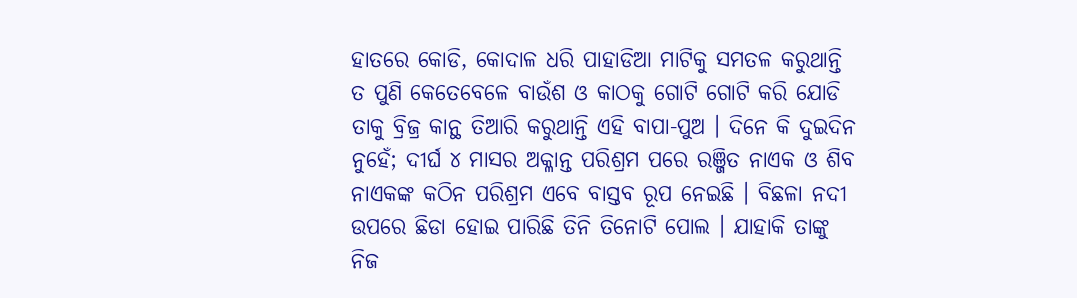ହାତରେ କୋଡି, କୋଦାଳ ଧରି ପାହାଡିଆ ମାଟିକୁ ସମତଳ କରୁଥାନ୍ତି ତ ପୁଣି କେତେବେଳେ ବାଉଁଶ ଓ କାଠକୁ ଗୋଟି ଗୋଟି କରି ଯୋଡି ତାକୁ ବ୍ରିଜ୍ର କାନ୍ଥ ତିଆରି କରୁଥାନ୍ତି ଏହି ବାପା-ପୁଅ । ଦିନେ କି ଦୁଇଦିନ ନୁହେଁ; ଦୀର୍ଘ ୪ ମାସର ଅକ୍ଳାନ୍ତ ପରିଶ୍ରମ ପରେ ରଞ୍ଜିତ ନାଏକ ଓ ଶିବ ନାଏକଙ୍କ କଠିନ ପରିଶ୍ରମ ଏବେ ବାସ୍ତବ ରୂପ ନେଇଛି । ବିଛଳା ନଦୀ ଉପରେ ଛିଡା ହୋଇ ପାରିଛି ତିନି ତିନୋଟି ପୋଲ । ଯାହାକି ତାଙ୍କୁ ନିଜ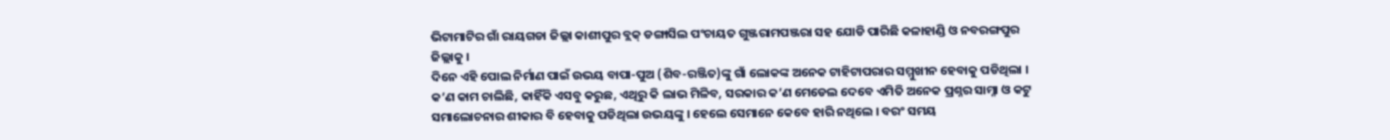ଭିଟାମାଟିର ଗାଁ ରାୟଗଡା ଜିଲ୍ଲା କାଶୀପୁର ବ୍ଲକ୍ ଡଙ୍ଗାସିଲ ପଂଚାୟତ ଗୁଞ୍ଜରାମପଞ୍ଜରା ସହ ଯୋଡି ପାରିଛି କଳାହାଣ୍ଡି ଓ ନବରଙ୍ଗପୁର ଜିଲ୍ଲାକୁ ।
ଦିନେ ଏହି ପୋଲ ନିର୍ମାଣ ପାଇଁ ଉଭୟ ବାପା-ପୁଅ (ଶିବ-ରଞ୍ଜିତ)ଙ୍କୁ ଗାଁ ଲୋକଙ୍କ ଅନେକ ଟାହିଟାପରାର ସମ୍ମୁଖୀନ ହେବାକୁ ପଡିଥିଲା । କ’ଣ କାମ ଚାଲିଛି, କାହିଁକି ଏସବୁ କରୁଛ, ଏଥିରୁ କି ଲାଭ ମିଳିବ, ସରକାର କ’ଣ ମେଡେଲ ଦେବେ ଏମିତି ଅନେକ ପ୍ରଶ୍ନର ସାମ୍ନା ଓ କଟୁ ସମାଲୋଚନାର ଶୀକାର ବି ହେବାକୁ ପଡିଥିଲା ଉଭୟଙ୍କୁ । ହେଲେ ସେମାନେ କେବେ ହାରି ନଥିଲେ । ବରଂ ସମୟ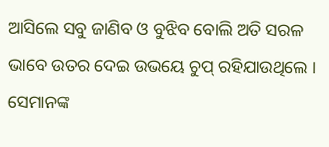ଆସିଲେ ସବୁ ଜାଣିବ ଓ ବୁଝିବ ବୋଲି ଅତି ସରଳ ଭାବେ ଉତର ଦେଇ ଉଭୟେ ଚୁପ୍ ରହିଯାଉଥିଲେ । ସେମାନଙ୍କ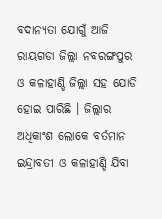ବଦାନ୍ୟତା ଯୋଗୁଁ ଆଜି ରାୟଗଡା ଜିଲ୍ଲା ନବରଙ୍ଗପୁର ଓ କଳାହାଣ୍ଡି ଜିଲ୍ଲା ସହ ଯୋଡି ହୋଇ ପାରିଛି । ଜିଲ୍ଲାର ଅଧିକାଂଶ ଲୋକେ ବର୍ତମାନ ଇନ୍ଦ୍ରାବତୀ ଓ କଳାହାଣ୍ଡି ଯିବା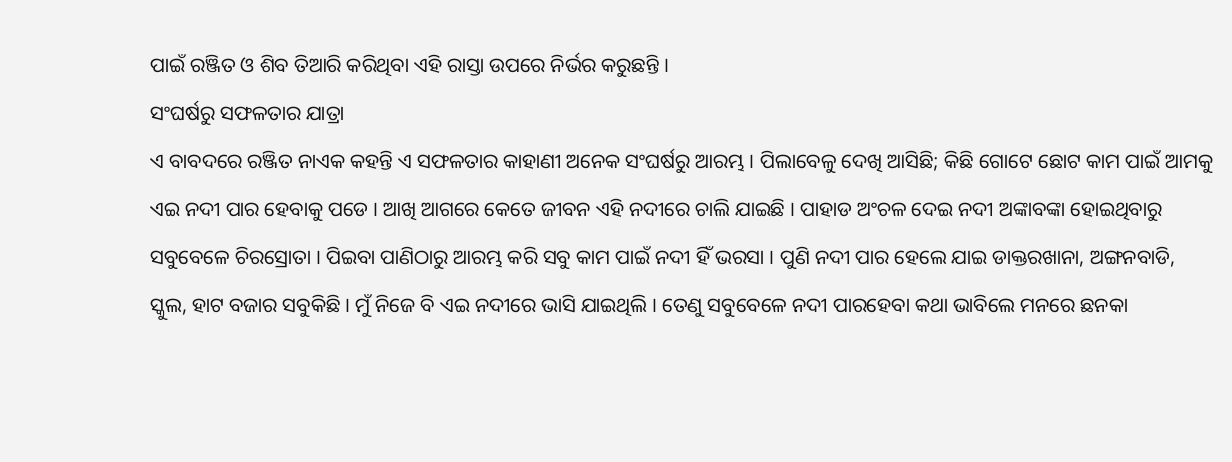ପାଇଁ ରଞ୍ଜିତ ଓ ଶିବ ତିଆରି କରିଥିବା ଏହି ରାସ୍ତା ଉପରେ ନିର୍ଭର କରୁଛନ୍ତି ।
ସଂଘର୍ଷରୁ ସଫଳତାର ଯାତ୍ରା
ଏ ବାବଦରେ ରଞ୍ଜିତ ନାଏକ କହନ୍ତି ଏ ସଫଳତାର କାହାଣୀ ଅନେକ ସଂଘର୍ଷରୁ ଆରମ୍ଭ । ପିଲାବେଳୁ ଦେଖି ଆସିଛି; କିଛି ଗୋଟେ ଛୋଟ କାମ ପାଇଁ ଆମକୁ ଏଇ ନଦୀ ପାର ହେବାକୁ ପଡେ । ଆଖି ଆଗରେ କେତେ ଜୀବନ ଏହି ନଦୀରେ ଚାଲି ଯାଇଛି । ପାହାଡ ଅଂଚଳ ଦେଇ ନଦୀ ଅଙ୍କାବଙ୍କା ହୋଇଥିବାରୁ ସବୁବେଳେ ଚିରସ୍ରୋତା । ପିଇବା ପାଣିଠାରୁ ଆରମ୍ଭ କରି ସବୁ କାମ ପାଇଁ ନଦୀ ହିଁ ଭରସା । ପୁଣି ନଦୀ ପାର ହେଲେ ଯାଇ ଡାକ୍ତରଖାନା, ଅଙ୍ଗନବାଡି, ସ୍କୁଲ, ହାଟ ବଜାର ସବୁକିଛି । ମୁଁ ନିଜେ ବି ଏଇ ନଦୀରେ ଭାସି ଯାଇଥିଲି । ତେଣୁ ସବୁବେଳେ ନଦୀ ପାରହେବା କଥା ଭାବିଲେ ମନରେ ଛନକା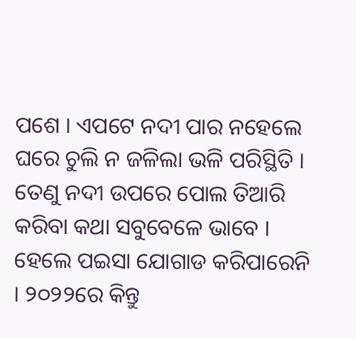ପଶେ । ଏପଟେ ନଦୀ ପାର ନହେଲେ ଘରେ ଚୁଲି ନ ଜଳିଲା ଭଳି ପରିସ୍ଥିତି । ତେଣୁ ନଦୀ ଉପରେ ପୋଲ ତିଆରି କରିବା କଥା ସବୁବେଳେ ଭାବେ । ହେଲେ ପଇସା ଯୋଗାଡ କରିପାରେନି । ୨୦୨୨ରେ କିନ୍ତୁ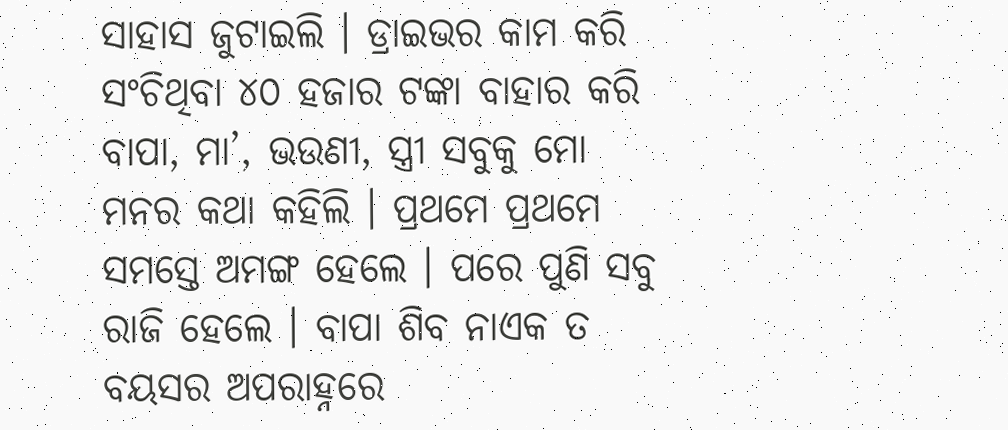ସାହାସ ଜୁଟାଇଲି । ଡ୍ରାଇଭର କାମ କରି ସଂଚିଥିବା ୪୦ ହଜାର ଟଙ୍କା ବାହାର କରି ବାପା, ମା’, ଭଉଣୀ, ସ୍ତ୍ରୀ ସବୁକୁ ମୋ ମନର କଥା କହିଲି । ପ୍ରଥମେ ପ୍ରଥମେ ସମସ୍ତେ ଅମଙ୍ଗ ହେଲେ । ପରେ ପୁଣି ସବୁ ରାଜି ହେଲେ । ବାପା ଶିବ ନାଏକ ତ ବୟସର ଅପରାହ୍ନରେ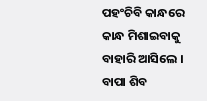ପହଂଚିବି କାନ୍ଧରେ କାନ୍ଧ ମିଶାଇବାକୁ ବାହାରି ଆସିଲେ । ବାପା ଶିବ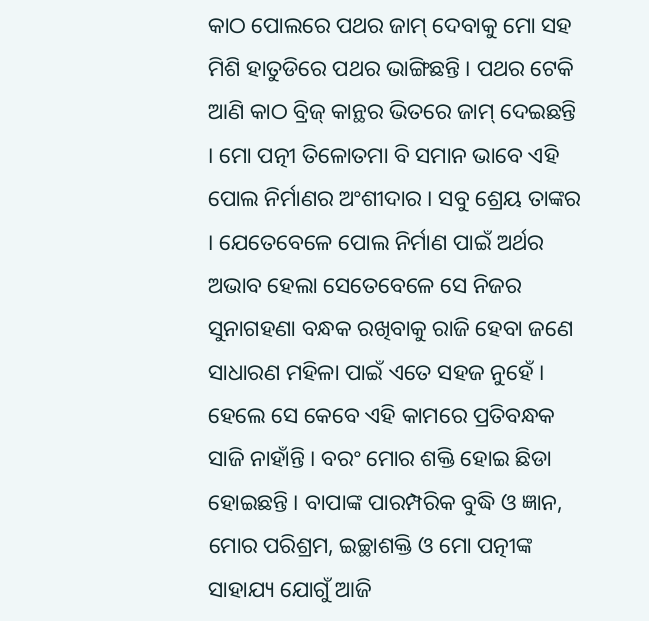କାଠ ପୋଲରେ ପଥର ଜାମ୍ ଦେବାକୁ ମୋ ସହ ମିଶି ହାତୁଡିରେ ପଥର ଭାଙ୍ଗିଛନ୍ତି । ପଥର ଟେକି ଆଣି କାଠ ବ୍ରିଜ୍ କାନ୍ଥର ଭିତରେ ଜାମ୍ ଦେଇଛନ୍ତି । ମୋ ପତ୍ନୀ ତିଳୋତମା ବି ସମାନ ଭାବେ ଏହି ପୋଲ ନିର୍ମାଣର ଅଂଶୀଦାର । ସବୁ ଶ୍ରେୟ ତାଙ୍କର । ଯେତେବେଳେ ପୋଲ ନିର୍ମାଣ ପାଇଁ ଅର୍ଥର ଅଭାବ ହେଲା ସେତେବେଳେ ସେ ନିଜର ସୁନାଗହଣା ବନ୍ଧକ ରଖିବାକୁ ରାଜି ହେବା ଜଣେ ସାଧାରଣ ମହିଳା ପାଇଁ ଏତେ ସହଜ ନୁହେଁ । ହେଲେ ସେ କେବେ ଏହି କାମରେ ପ୍ରତିବନ୍ଧକ ସାଜି ନାହାଁନ୍ତି । ବରଂ ମୋର ଶକ୍ତି ହୋଇ ଛିଡା ହୋଇଛନ୍ତି । ବାପାଙ୍କ ପାରମ୍ପରିକ ବୁଦ୍ଧି ଓ ଜ୍ଞାନ, ମୋର ପରିଶ୍ରମ, ଇଚ୍ଛାଶକ୍ତି ଓ ମୋ ପତ୍ନୀଙ୍କ ସାହାଯ୍ୟ ଯୋଗୁଁ ଆଜି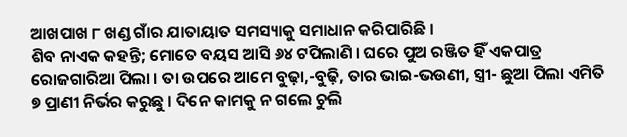ଆଖପାଖ ୮ ଖଣ୍ଡ ଗାଁର ଯାତାୟାତ ସମସ୍ୟାକୁ ସମାଧାନ କରିପାରିଛି ।
ଶିବ ନାଏକ କହନ୍ତି; ମୋତେ ବୟସ ଆସି ୬୪ ଟପିଲାଣି । ଘରେ ପୁଅ ରଞ୍ଜିତ ହିଁ ଏକପାତ୍ର ରୋଜଗାରିଆ ପିଲା । ତା ଉପରେ ଆମେ ବୁଢ଼ା,-ବୁଢ଼ି, ତାର ଭାଇ-ଭଉଣୀ, ସ୍ତ୍ରୀ- ଛୁଆ ପିଲା ଏମିତି ୭ ପ୍ରାଣୀ ନିର୍ଭର କରୁଛୁ । ଦିନେ କାମକୁ ନ ଗଲେ ଚୁଲି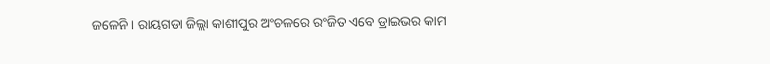ଜଳେନି । ରାୟଗଡା ଜିଲ୍ଲା କାଶୀପୁର ଅଂଚଳରେ ରଂଜିତ ଏବେ ଡ୍ରାଇଭର କାମ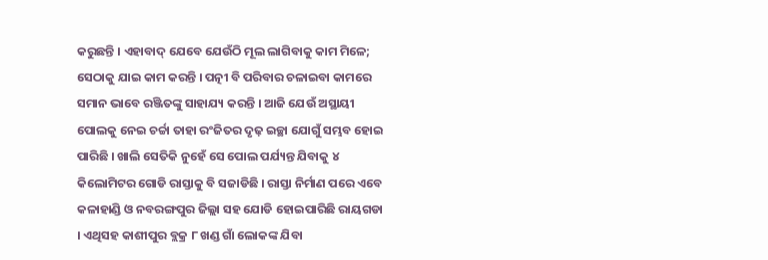କରୁଛନ୍ତି । ଏହାବାଦ୍ ଯେବେ ଯେଉଁଠି ମୂଲ ଲାଗିବାକୁ କାମ ମିଳେ; ସେଠାକୁ ଯାଇ କାମ କରନ୍ତି । ପତ୍ନୀ ବି ପରିବାର ଚଳାଇବା କାମରେ ସମାନ ଭାବେ ରଞ୍ଜିତଙ୍କୁ ସାହାଯ୍ୟ କରନ୍ତି । ଆଜି ଯେଉଁ ଅସ୍ଥାୟୀ ପୋଲକୁ ନେଇ ଚର୍ଚ୍ଚା ତାହା ରଂଜିତର ଦୃଢ଼ ଇଚ୍ଛା ଯୋଗୁଁ ସମ୍ଭବ ହୋଇ ପାରିଛି । ଖାଲି ସେତିକି ନୁହେଁ ସେ ପୋଲ ପର୍ଯ୍ୟନ୍ତ ଯିବାକୁ ୪ କିଲୋମିଟର ଗୋଡି ରାସ୍ତାକୁ ବି ସଜାଡିଛି । ରାସ୍ତା ନିର୍ମାଣ ପରେ ଏବେ କଳାହାଣ୍ଡି ଓ ନବରଙ୍ଗପୁର ଜିଲ୍ଲା ସହ ଯୋଡି ହୋଇପାରିଛି ରାୟଗଡା । ଏଥିସହ କାଶୀପୁର ବ୍ଲକ୍ର ୮ ଖଣ୍ଡ ଗାଁ ଲୋକଙ୍କ ଯିବା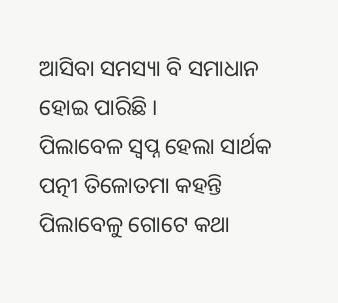ଆସିବା ସମସ୍ୟା ବି ସମାଧାନ ହୋଇ ପାରିଛି ।
ପିଲାବେଳ ସ୍ୱପ୍ନ ହେଲା ସାର୍ଥକ
ପତ୍ନୀ ତିଳୋତମା କହନ୍ତି ପିଲାବେଳୁ ଗୋଟେ କଥା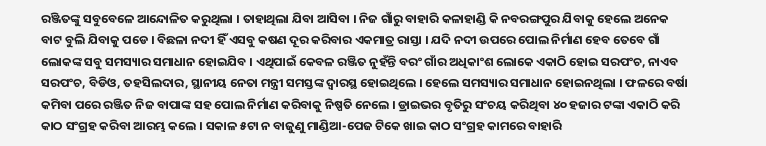ରଞ୍ଜିତଙ୍କୁ ସବୁବେଳେ ଆନ୍ଦୋଳିତ କରୁଥିଲା । ତାହାଥିଲା ଯିବା ଆସିବା । ନିଜ ଗାଁରୁ ବାହାରି କଳାହାଣ୍ଡି କି ନବରଙ୍ଗପୁର ଯିବାକୁ ହେଲେ ଅନେକ ବାଟ ବୁଲି ଯିବାକୁ ପଡେ । ବିଛଳା ନଦୀ ହିଁ ଏସବୁ କଷଣ ଦୂର କରିବାର ଏକମାତ୍ର ରାସ୍ତା । ଯଦି ନଦୀ ଉପରେ ପୋଲ ନିର୍ମାଣ ହେବ ତେବେ ଗାଁ ଲୋକଙ୍କ ସବୁ ସମସ୍ୟାର ସମାଧାନ ହୋଇଯିବ । ଏଥିପାଇଁ କେବଳ ରଞ୍ଜିତ ନୁହଁନ୍ତି ବରଂ ଗାଁର ଅଧିକାଂଶ ଲୋକେ ଏକାଠି ହୋଇ ସରପଂଚ, ନାଏବ ସରପଂଚ, ବିଡିଓ, ତହସିଲଦାର, ସ୍ଥାନୀୟ ନେତା ମନ୍ତ୍ରୀ ସମସ୍ତଙ୍କ ଦ୍ୱାରସ୍ଥ ହୋଇଥିଲେ । ହେଲେ ସମସ୍ୟାର ସମାଧାନ ହୋଇନଥିଲା । ଫଳରେ ବର୍ଷା କମିବା ପରେ ରଞ୍ଜିତ ନିଜ ବାପାଙ୍କ ସହ ପୋଲ ନିର୍ମାଣ କରିବାକୁ ନିଷ୍ପତି ନେଲେ । ଡ୍ରାଇଭର ବୃତିରୁ ସଂଚୟ କରିଥିବା ୪୦ ହଜାର ଟଙ୍କା ଏକାଠି କରି କାଠ ସଂଗ୍ରହ କରିବା ଆରମ୍ଭ କଲେ । ସକାଳ ୫ଟା ନ ବାଜୁଣୁ ମାଣ୍ଡିଆ-ପେଜ ଟିକେ ଖାଇ କାଠ ସଂଗ୍ରହ କାମରେ ବାହାରି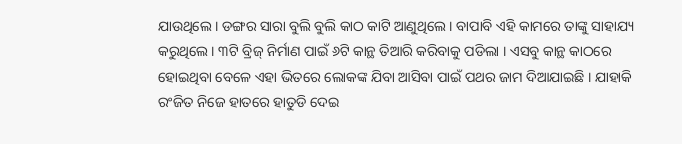ଯାଉଥିଲେ । ଡଙ୍ଗର ସାରା ବୁଲି ବୁଲି କାଠ କାଟି ଆଣୁଥିଲେ । ବାପାବି ଏହି କାମରେ ତାଙ୍କୁ ସାହାଯ୍ୟ କରୁଥିଲେ । ୩ଟି ବ୍ରିଜ୍ ନିର୍ମାଣ ପାଇଁ ୬ଟି କାନ୍ଥ ତିଆରି କରିବାକୁ ପଡିଲା । ଏସବୁ କାନ୍ଥ କାଠରେ ହୋଇଥିବା ବେଳେ ଏହା ଭିତରେ ଲୋକଙ୍କ ଯିବା ଆସିବା ପାଇଁ ପଥର ଜାମ ଦିଆଯାଇଛି । ଯାହାକି ରଂଜିତ ନିଜେ ହାତରେ ହାତୁଡି ଦେଇ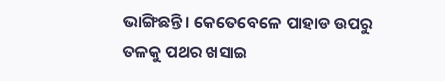ଭାଙ୍ଗିଛନ୍ତି । କେତେବେଳେ ପାହାଡ ଉପରୁ ତଳକୁ ପଥର ଖସାଇ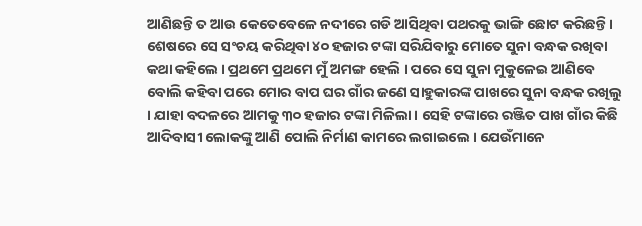ଆଣିଛନ୍ତି ତ ଆଉ କେତେବେଳେ ନଦୀରେ ଗଡି ଆସିଥିବା ପଥରକୁ ଭାଙ୍ଗି ଛୋଟ କରିଛନ୍ତି । ଶେଷରେ ସେ ସଂଚୟ କରିଥିବା ୪୦ ହଜାର ଟଙ୍କା ସରିଯିବାରୁ ମୋତେ ସୁନା ବନ୍ଧକ ରଖିବା କଥା କହିଲେ । ପ୍ରଥମେ ପ୍ରଥମେ ମୁଁ ଅମଙ୍ଗ ହେଲି । ପରେ ସେ ସୁନା ମୁକୁଳେଇ ଆଣିବେ ବୋଲି କହିବା ପରେ ମୋର ବାପ ଘର ଗାଁର ଜଣେ ସାହୁକାରଙ୍କ ପାଖରେ ସୁନା ବନ୍ଧକ ରଖିଲୁ । ଯାହା ବଦଳରେ ଆମକୁ ୩୦ ହଜାର ଟଙ୍କା ମିଳିଲା । ସେହି ଟଙ୍କାରେ ରଞ୍ଜିତ ପାଖ ଗାଁର କିଛି ଆଦିବାସୀ ଲୋକଙ୍କୁ ଆଣି ପୋଲି ନିର୍ମାଣ କାମରେ ଲଗାଇଲେ । ଯେଉଁମାନେ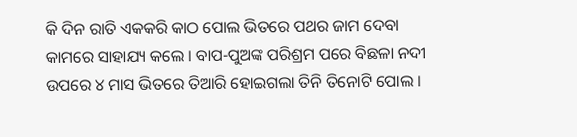କି ଦିନ ରାତି ଏକକରି କାଠ ପୋଲ ଭିତରେ ପଥର ଜାମ ଦେବା କାମରେ ସାହାଯ୍ୟ କଲେ । ବାପ-ପୁଅଙ୍କ ପରିଶ୍ରମ ପରେ ବିଛଳା ନଦୀ ଉପରେ ୪ ମାସ ଭିତରେ ତିଆରି ହୋଇଗଲା ତିନି ତିନୋଟି ପୋଲ ।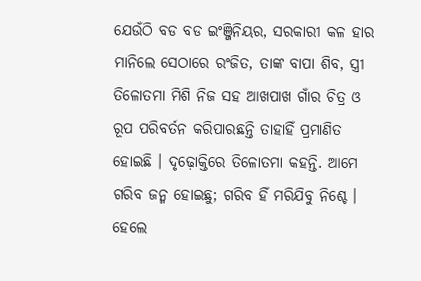ଯେଉଁଠି ବଡ ବଡ ଇଂଞ୍ଜିନିୟର, ସରକାରୀ କଳ ହାର ମାନିଲେ ସେଠାରେ ରଂଜିତ, ତାଙ୍କ ବାପା ଶିବ, ସ୍ତ୍ରୀ ତିଳୋତମା ମିଶି ନିଜ ସହ ଆଖପାଖ ଗାଁର ଚିତ୍ର ଓ ରୂପ ପରିବର୍ତନ କରିପାରଛନ୍ତି ତାହାହିଁ ପ୍ରମାଣିତ ହୋଇଛି । ଦୃଢ଼ୋକ୍ତିରେ ତିଳୋତମା କହନ୍ତି. ଆମେ ଗରିବ ଜନ୍ମ ହୋଇଛୁ; ଗରିବ ହିଁ ମରିଯିବୁ ନିଶ୍ଚେ । ହେଲେ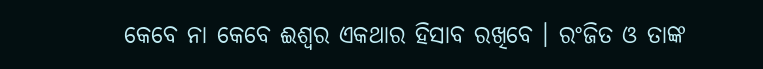କେବେ ନା କେବେ ଈଶ୍ୱର ଏକଥାର ହିସାବ ରଖିବେ । ରଂଜିତ ଓ ତାଙ୍କ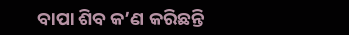ବାପା ଶିବ କ’ଣ କରିଛନ୍ତି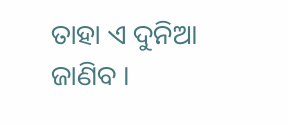ତାହା ଏ ଦୁନିଆ ଜାଣିବ ।